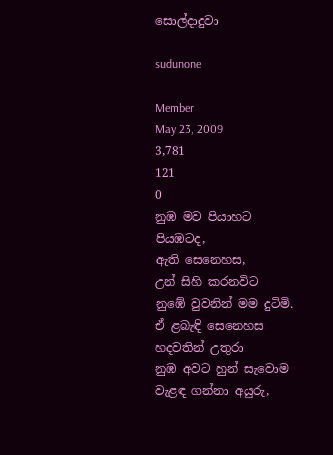සොල්දාදුවා

sudunone

Member
May 23, 2009
3,781
121
0
නුඹ මව පියාහට
පියඹටද,
ඇති සෙනෙහස,
උන් සිහි කරනවිට
නුඹේ වුවනින් මම දුටිමි.
ඒ ළබැඳි සෙනෙහස
හදවතින් උතුරා
නුඹ අවට හුන් සැවොම
වැළඳ ගන්නා අයුරු,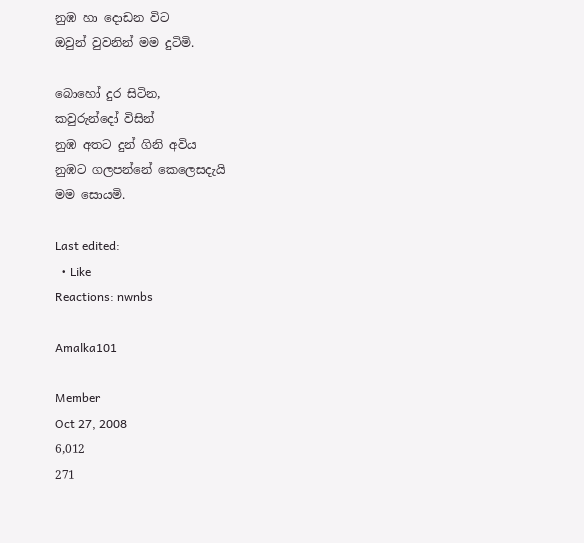නුඹ හා දොඩන විට
ඔවුන් වුවනින් මම දුටිමි.

බොහෝ දුර සිටින,
කවුරුන්දෝ විසින්
නුඹ අතට දුන් ගිනි අවිය
නුඹට ගලපන්නේ කෙලෙසදැයි
මම සොයමි.

Last edited:
  • Like
Reactions: nwnbs

Amalka101

Member
Oct 27, 2008
6,012
271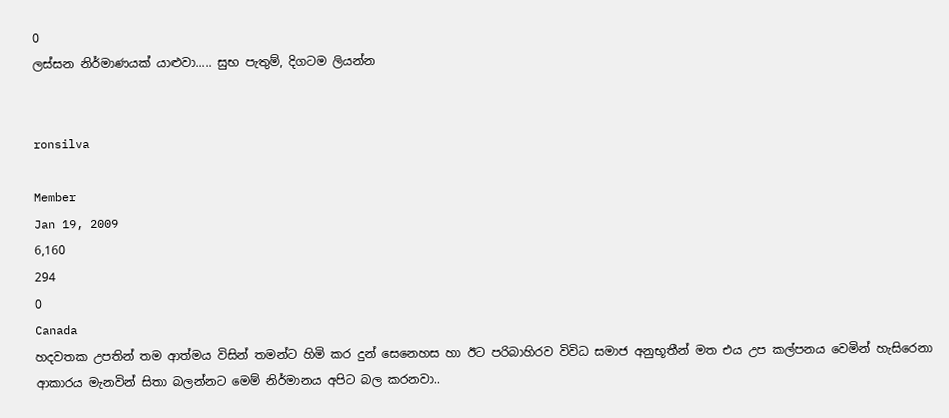0
ලස්සන නිර්මාණයක් යාළුවා..... සුභ පැතුම්, දිගටම ලියන්න


ronsilva

Member
Jan 19, 2009
6,160
294
0
Canada
හදවතක උපතින් තම ආත්මය විසින් තමන්ට හිමි කර දුන් සෙනෙහස හා ඊට පරිබාහිරව විවිධ සමාජ අනුභූතීන් මත එය උප කල්පනය වෙමින් හැසිරෙනා ආකාරය මැනවින් සිතා බලන්නට මෙම් නිර්මානය අපිට බල කරනවා..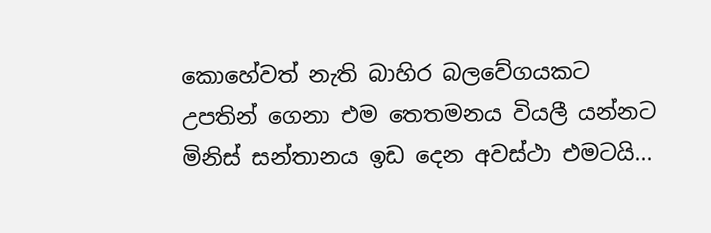කොහේවත් නැති බාහිර බලවේගයකට උපතින් ගෙනා එම තෙතමනය වියලී යන්නට මිනිස් සන්තානය ඉඩ දෙන අවස්ථා එමටයි...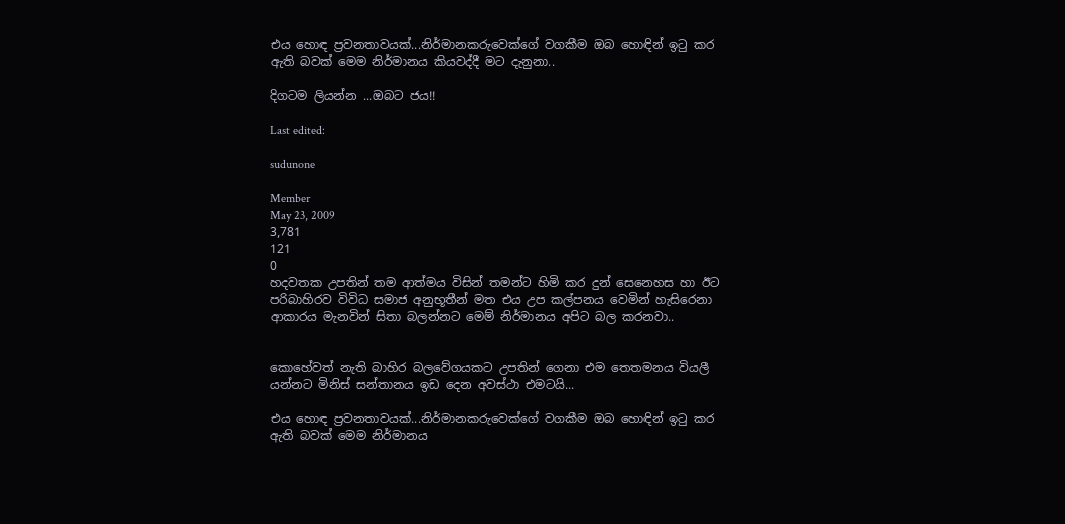එය හොඳ ප්‍රවනතාවයක්...නිර්මානකරුවෙක්ගේ වගකීම ඔබ හොඳින් ඉටු කර ඇති බවක් මෙම නිර්මානය කියවද්දී මට දැනුනා..

දිගටම ලියන්න ...ඔබට ජය!!

Last edited:

sudunone

Member
May 23, 2009
3,781
121
0
හදවතක උපතින් තම ආත්මය විසින් තමන්ට හිමි කර දුන් සෙනෙහස හා ඊට පරිබාහිරව විවිධ සමාජ අනුභූතීන් මත එය උප කල්පනය වෙමින් හැසිරෙනා ආකාරය මැනවින් සිතා බලන්නට මෙම් නිර්මානය අපිට බල කරනවා..


කොහේවත් නැති බාහිර බලවේගයකට උපතින් ගෙනා එම තෙතමනය වියලී යන්නට මිනිස් සන්තානය ඉඩ දෙන අවස්ථා එමටයි...

එය හොඳ ප්‍රවනතාවයක්...නිර්මානකරුවෙක්ගේ වගකීම ඔබ හොඳින් ඉටු කර ඇති බවක් මෙම නිර්මානය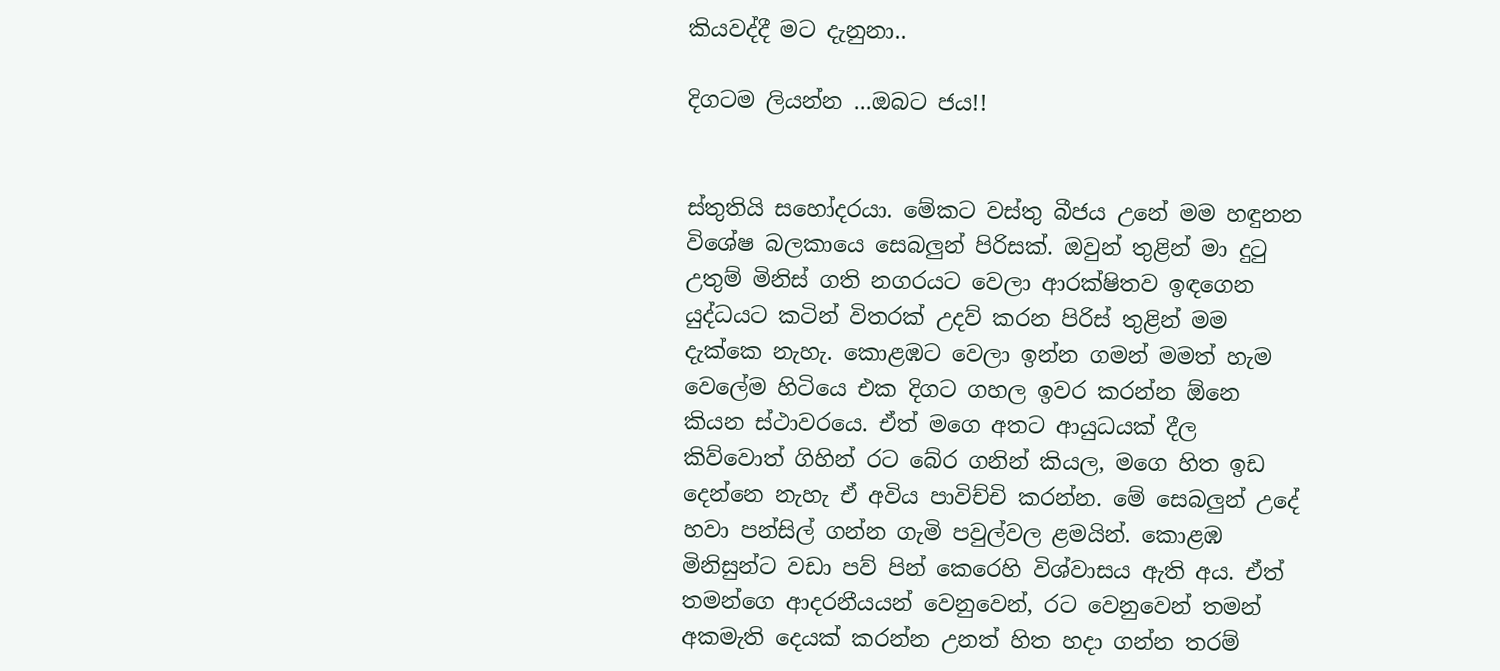කියවද්දී මට දැනුනා..

දිගටම ලියන්න ...ඔබට ජය!!


ස්තුතියි සහෝදරයා. මේකට වස්තු බීජය උනේ මම හඳුනන විශේෂ බලකායෙ සෙබලුන් පිරිසක්. ඔවුන් තුළින් මා දුටු උතුම් මිනිස් ගති නගරයට වෙලා ආරක්ෂිතව ඉඳගෙන යුද්ධයට කටින් විතරක් උදව් කරන පිරිස් තුළින් මම දැක්කෙ නැහැ. කොළඹට වෙලා ඉන්න ගමන් මමත් හැම වෙලේම හිටියෙ එක දිගට ගහල ඉවර කරන්න ඕනෙ කියන ස්ථාවරයෙ. ඒත් මගෙ අතට ආයුධයක් දීල කිව්වොත් ගිහින් රට බේර ගනින් කියල, මගෙ හිත ඉඩ දෙන්නෙ නැහැ ඒ අවිය පාවිච්චි කරන්න. මේ සෙබලුන් උදේ හවා පන්සිල් ගන්න ගැමි පවුල්වල ළමයින්. කොළඹ මිනිසුන්ට වඩා පව් පින් කෙරෙහි විශ්වාසය ඇති අය. ඒත් තමන්ගෙ ආදරනීයයන් වෙනුවෙන්, රට වෙනුවෙන් තමන් අකමැති දෙයක් කරන්න උනත් හිත හදා ගන්න තරම්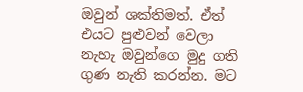ඔවුන් ශක්තිමත්. ඒත් එයට පුළුවන් වෙලා නැහැ ඔවුන්ගෙ මුදු ගති ගුණ නැති කරන්න. මට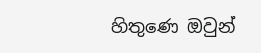හිතුණෙ ඔවුන්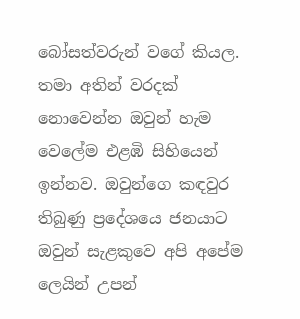බෝසත්වරුන් වගේ කියල. තමා අතින් වරදක් නොවෙන්න ඔවුන් හැම වෙලේම එළඹි සිහියෙන් ඉන්නව. ඔවුන්ගෙ කඳවුර තිබුණු ප්‍රදේශයෙ ජනයාට ඔවුන් සැළකුවෙ අපි අපේම ලෙයින් උපන්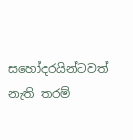සහෝදරයින්ටවත් නැති තරම්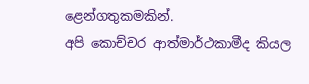ළෙන්ගතුකමකින්.
අපි කොච්චර ආත්මාර්ථකාමීද කියල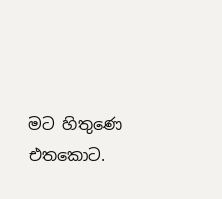මට හිතුණෙ එතකොට.